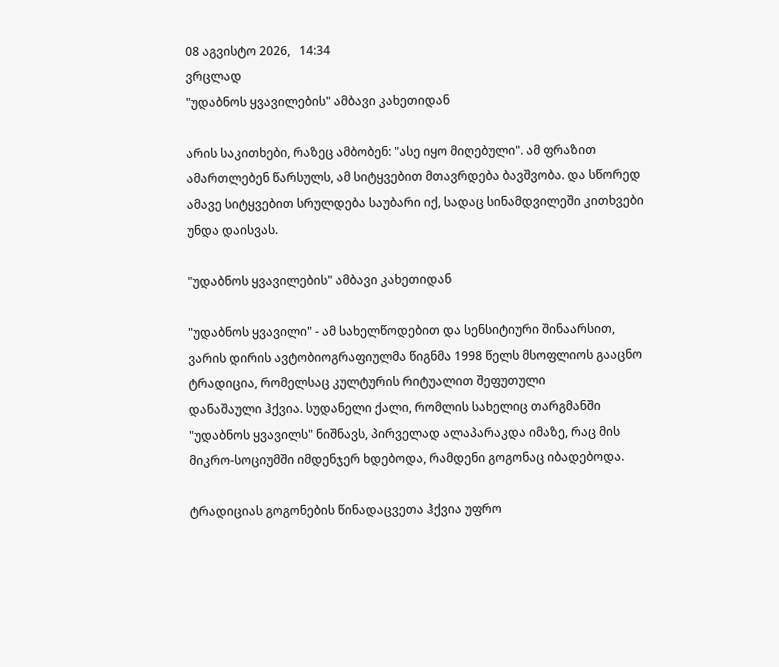08 აგვისტო 2026,   14:34
ვრცლად
"უდაბნოს ყვავილების" ამბავი კახეთიდან

არის საკითხები, რაზეც ამბობენ: "ასე იყო მიღებული". ამ ფრაზით ამართლებენ წარსულს, ამ სიტყვებით მთავრდება ბავშვობა. და სწორედ ამავე სიტყვებით სრულდება საუბარი იქ, სადაც სინამდვილეში კითხვები უნდა დაისვას.

"უდაბნოს ყვავილების" ამბავი კახეთიდან

"უდაბნოს ყვავილი" - ამ სახელწოდებით და სენსიტიური შინაარსით, ვარის დირის ავტობიოგრაფიულმა წიგნმა 1998 წელს მსოფლიოს გააცნო ტრადიცია, რომელსაც კულტურის რიტუალით შეფუთული
დანაშაული ჰქვია. სუდანელი ქალი, რომლის სახელიც თარგმანში "უდაბნოს ყვავილს" ნიშნავს, პირველად ალაპარაკდა იმაზე, რაც მის მიკრო-სოციუმში იმდენჯერ ხდებოდა, რამდენი გოგონაც იბადებოდა.

ტრადიციას გოგონების წინადაცვეთა ჰქვია უფრო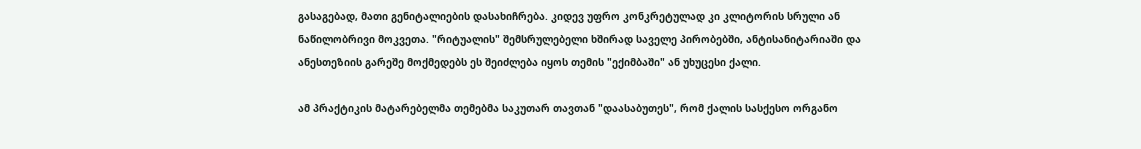გასაგებად, მათი გენიტალიების დასახიჩრება. კიდევ უფრო კონკრეტულად კი კლიტორის სრული ან ნაწილობრივი მოკვეთა. "რიტუალის" შემსრულებელი ხშირად საველე პირობებში, ანტისანიტარიაში და ანესთეზიის გარეშე მოქმედებს ეს შეიძლება იყოს თემის "ექიმბაში" ან უხუცესი ქალი.

ამ პრაქტიკის მატარებელმა თემებმა საკუთარ თავთან "დაასაბუთეს", რომ ქალის სასქესო ორგანო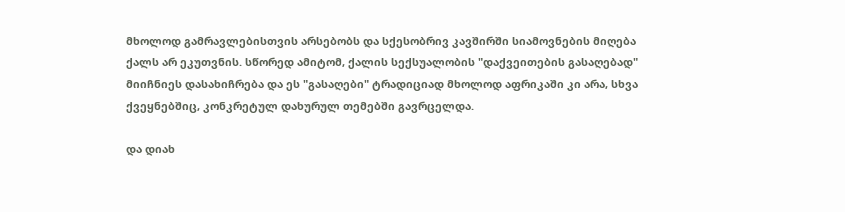მხოლოდ გამრავლებისთვის არსებობს და სქესობრივ კავშირში სიამოვნების მიღება ქალს არ ეკუთვნის. სწორედ ამიტომ, ქალის სექსუალობის "დაქვეითების გასაღებად" მიიჩნიეს დასახიჩრება და ეს "გასაღები" ტრადიციად მხოლოდ აფრიკაში კი არა, სხვა ქვეყნებშიც, კონკრეტულ დახურულ თემებში გავრცელდა.

და დიახ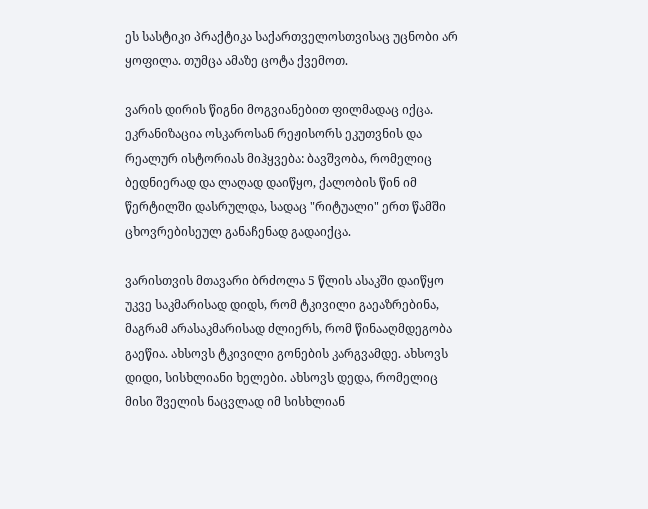ეს სასტიკი პრაქტიკა საქართველოსთვისაც უცნობი არ ყოფილა. თუმცა ამაზე ცოტა ქვემოთ.

ვარის დირის წიგნი მოგვიანებით ფილმადაც იქცა. ეკრანიზაცია ოსკაროსან რეჟისორს ეკუთვნის და რეალურ ისტორიას მიჰყვება: ბავშვობა, რომელიც ბედნიერად და ლაღად დაიწყო, ქალობის წინ იმ წერტილში დასრულდა, სადაც "რიტუალი" ერთ წამში ცხოვრებისეულ განაჩენად გადაიქცა.

ვარისთვის მთავარი ბრძოლა 5 წლის ასაკში დაიწყო უკვე საკმარისად დიდს, რომ ტკივილი გაეაზრებინა, მაგრამ არასაკმარისად ძლიერს, რომ წინააღმდეგობა გაეწია. ახსოვს ტკივილი გონების კარგვამდე. ახსოვს დიდი, სისხლიანი ხელები. ახსოვს დედა, რომელიც მისი შველის ნაცვლად იმ სისხლიან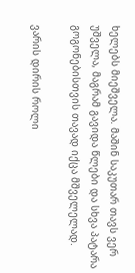ხელებს მიეშველა. მაშინ საკუთარ თავს ვერ უშველა, მაგრამ გავიდა წლები და სხვა პატარა გოგონებისთვის თავად იქცა მშველელად.

ვარის დირის როლი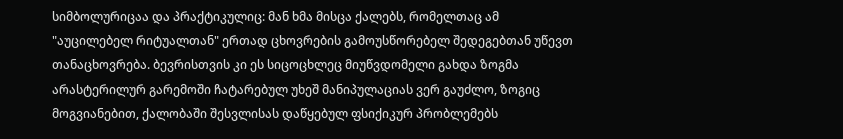სიმბოლურიცაა და პრაქტიკულიც: მან ხმა მისცა ქალებს, რომელთაც ამ "აუცილებელ რიტუალთან" ერთად ცხოვრების გამოუსწორებელ შედეგებთან უწევთ თანაცხოვრება. ბევრისთვის კი ეს სიცოცხლეც მიუწვდომელი გახდა ზოგმა არასტერილურ გარემოში ჩატარებულ უხეშ მანიპულაციას ვერ გაუძლო, ზოგიც მოგვიანებით, ქალობაში შესვლისას დაწყებულ ფსიქიკურ პრობლემებს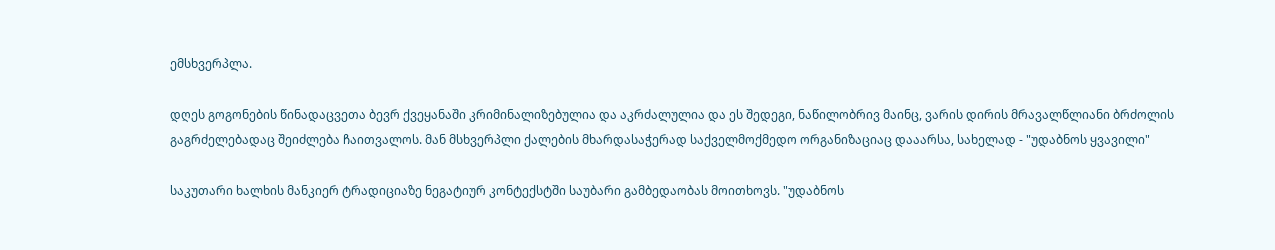ემსხვერპლა.

დღეს გოგონების წინადაცვეთა ბევრ ქვეყანაში კრიმინალიზებულია და აკრძალულია და ეს შედეგი, ნაწილობრივ მაინც, ვარის დირის მრავალწლიანი ბრძოლის გაგრძელებადაც შეიძლება ჩაითვალოს. მან მსხვერპლი ქალების მხარდასაჭერად საქველმოქმედო ორგანიზაციაც დააარსა, სახელად - "უდაბნოს ყვავილი"

საკუთარი ხალხის მანკიერ ტრადიციაზე ნეგატიურ კონტექსტში საუბარი გამბედაობას მოითხოვს. "უდაბნოს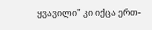ყვავილი" კი იქცა ერთ-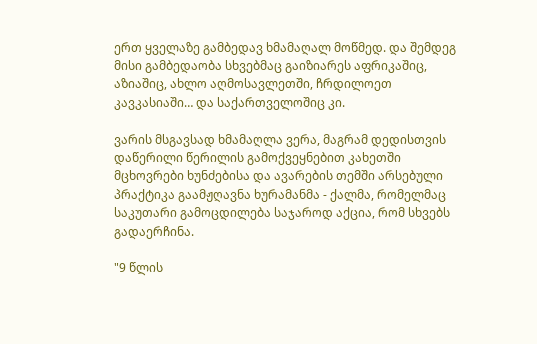ერთ ყველაზე გამბედავ ხმამაღალ მოწმედ. და შემდეგ მისი გამბედაობა სხვებმაც გაიზიარეს აფრიკაშიც, აზიაშიც, ახლო აღმოსავლეთში, ჩრდილოეთ კავკასიაში… და საქართველოშიც კი.

ვარის მსგავსად ხმამაღლა ვერა, მაგრამ დედისთვის დაწერილი წერილის გამოქვეყნებით კახეთში მცხოვრები ხუნძებისა და ავარების თემში არსებული პრაქტიკა გაამჟღავნა ხურამანმა - ქალმა, რომელმაც საკუთარი გამოცდილება საჯაროდ აქცია, რომ სხვებს გადაერჩინა.

"9 წლის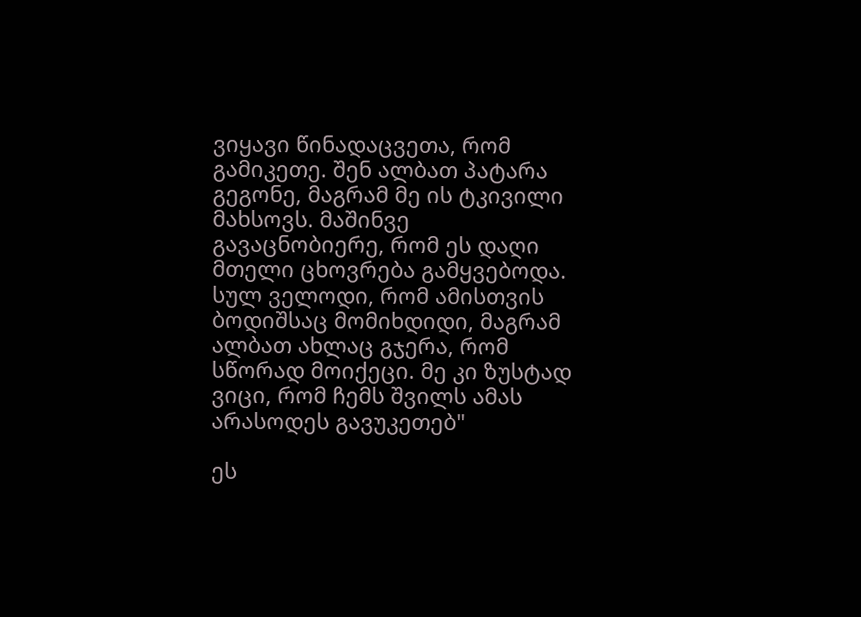ვიყავი წინადაცვეთა, რომ გამიკეთე. შენ ალბათ პატარა გეგონე, მაგრამ მე ის ტკივილი მახსოვს. მაშინვე გავაცნობიერე, რომ ეს დაღი მთელი ცხოვრება გამყვებოდა. სულ ველოდი, რომ ამისთვის ბოდიშსაც მომიხდიდი, მაგრამ ალბათ ახლაც გჯერა, რომ სწორად მოიქეცი. მე კი ზუსტად ვიცი, რომ ჩემს შვილს ამას არასოდეს გავუკეთებ"

ეს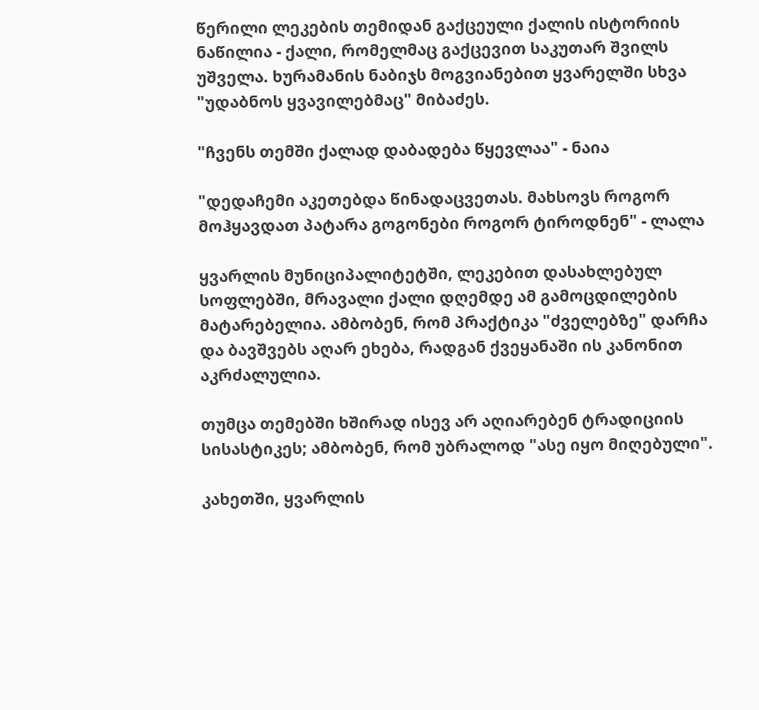წერილი ლეკების თემიდან გაქცეული ქალის ისტორიის ნაწილია - ქალი, რომელმაც გაქცევით საკუთარ შვილს უშველა. ხურამანის ნაბიჯს მოგვიანებით ყვარელში სხვა "უდაბნოს ყვავილებმაც" მიბაძეს.

"ჩვენს თემში ქალად დაბადება წყევლაა" - ნაია

"დედაჩემი აკეთებდა წინადაცვეთას. მახსოვს როგორ მოჰყავდათ პატარა გოგონები როგორ ტიროდნენ" - ლალა

ყვარლის მუნიციპალიტეტში, ლეკებით დასახლებულ სოფლებში, მრავალი ქალი დღემდე ამ გამოცდილების მატარებელია. ამბობენ, რომ პრაქტიკა "ძველებზე" დარჩა და ბავშვებს აღარ ეხება, რადგან ქვეყანაში ის კანონით აკრძალულია.

თუმცა თემებში ხშირად ისევ არ აღიარებენ ტრადიციის სისასტიკეს; ამბობენ, რომ უბრალოდ "ასე იყო მიღებული".

კახეთში, ყვარლის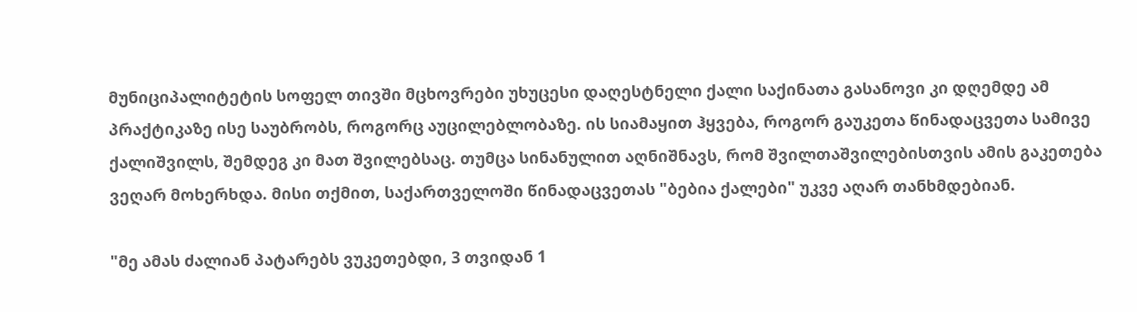მუნიციპალიტეტის სოფელ თივში მცხოვრები უხუცესი დაღესტნელი ქალი საქინათა გასანოვი კი დღემდე ამ პრაქტიკაზე ისე საუბრობს, როგორც აუცილებლობაზე. ის სიამაყით ჰყვება, როგორ გაუკეთა წინადაცვეთა სამივე ქალიშვილს, შემდეგ კი მათ შვილებსაც. თუმცა სინანულით აღნიშნავს, რომ შვილთაშვილებისთვის ამის გაკეთება ვეღარ მოხერხდა. მისი თქმით, საქართველოში წინადაცვეთას "ბებია ქალები" უკვე აღარ თანხმდებიან.

"მე ამას ძალიან პატარებს ვუკეთებდი, 3 თვიდან 1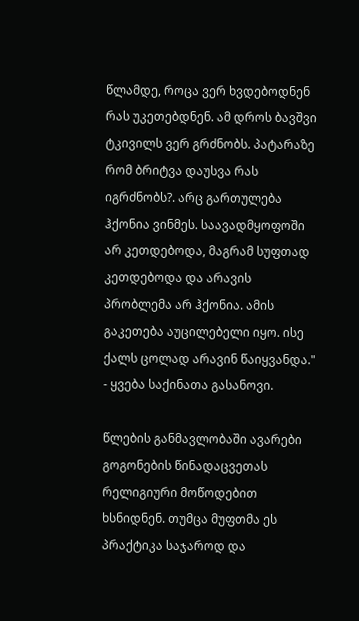წლამდე, როცა ვერ ხვდებოდნენ რას უკეთებდნენ. ამ დროს ბავშვი ტკივილს ვერ გრძნობს. პატარაზე რომ ბრიტვა დაუსვა რას იგრძნობს?. არც გართულება ჰქონია ვინმეს. საავადმყოფოში არ კეთდებოდა, მაგრამ სუფთად კეთდებოდა და არავის პრობლემა არ ჰქონია. ამის გაკეთება აუცილებელი იყო. ისე ქალს ცოლად არავინ წაიყვანდა." - ყვება საქინათა გასანოვი.

წლების განმავლობაში ავარები გოგონების წინადაცვეთას რელიგიური მოწოდებით ხსნიდნენ. თუმცა მუფთმა ეს პრაქტიკა საჯაროდ და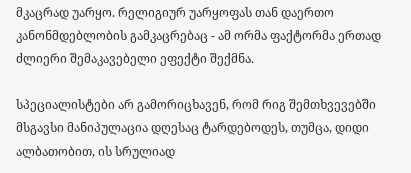მკაცრად უარყო. რელიგიურ უარყოფას თან დაერთო კანონმდებლობის გამკაცრებაც - ამ ორმა ფაქტორმა ერთად ძლიერი შემაკავებელი ეფექტი შექმნა.

სპეციალისტები არ გამორიცხავენ, რომ რიგ შემთხვევებში მსგავსი მანიპულაცია დღესაც ტარდებოდეს, თუმცა, დიდი ალბათობით, ის სრულიად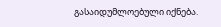გასაიდუმლოებული იქნება.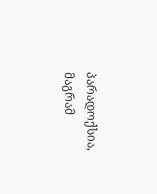პარადოქსია, მაგრამ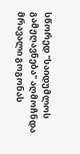სწორედ "საიდუმლოს გამჟღავნება" აღმოჩნდა მრავალი გოგონას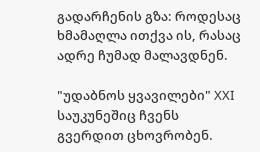გადარჩენის გზა: როდესაც ხმამაღლა ითქვა ის, რასაც ადრე ჩუმად მალავდნენ.

"უდაბნოს ყვავილები" XXI საუკუნეშიც ჩვენს გვერდით ცხოვრობენ.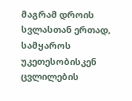მაგრამ დროის სვლასთან ერთად, სამყაროს უკეთესობისკენ ცვლილების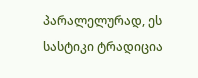პარალელურად, ეს სასტიკი ტრადიცია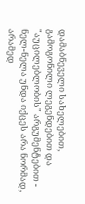დამაბნეველი სახელებით, გამოგონილი ლეგენდებით და "აუცილებლობის" არგუმენტებით - ნელ-ნელა უნდა იქცეს არა ნორმად, არამედ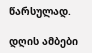წარსულად.

დღის ამბები